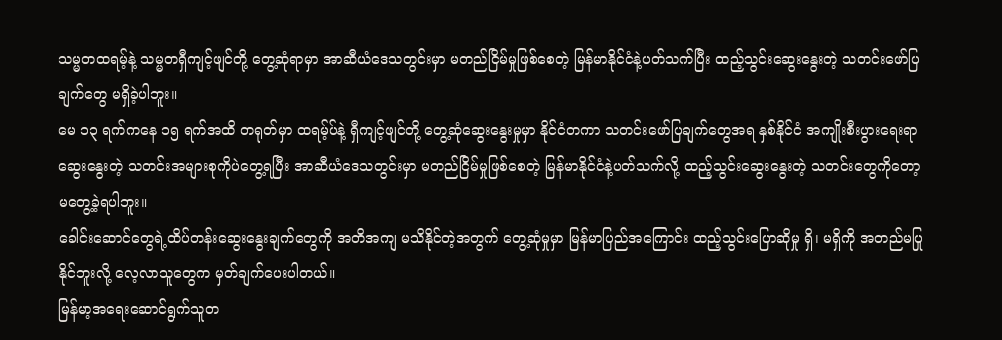သမ္မတထရမ့်နဲ့ သမ္မတရှီကျင့်ဖျင်တို့ တွေ့ဆုံရာမှာ အာဆီယံဒေသတွင်းမှာ မတည်ငြိမ်မှုဖြစ်စေတဲ့ မြန်မာနိုင်ငံနဲ့ပတ်သက်ပြီး ထည့်သွင်းဆွေးနွေးတဲ့ သတင်းဖော်ပြချက်တွေ မရှိခဲ့ပါဘူး။
မေ ၁၃ ရက်ကနေ ၁၅ ရက်အထိ တရုတ်မှာ ထရမ့်ပ်နဲ့ ရှီကျင့်ဖျင်တို့ တွေ့ဆုံဆွေးနွေးမှုမှာ နိုင်ငံတကာ သတင်းဖော်ပြချက်တွေအရ နှစ်နိုင်ငံ အကျိုးစီးပွားရေးရာဆွေးနွေးတဲ့ သတင်းအများစုကိုပဲတွေ့ရပြီး အာဆီယံဒေသတွင်းမှာ မတည်ငြိမ်မှုဖြစ်စေတဲ့ မြန်မာနိုင်ငံနဲ့ပတ်သက်လို့ ထည့်သွင်းဆွေးနွေးတဲ့ သတင်းတွေကိုတော့ မတွေ့ခဲ့ရပါဘူး။
ခေါင်းဆောင်တွေရဲ့ထိပ်တန်းဆွေးနွေးချက်တွေကို အတိအကျ မသိနိုင်တဲ့အတွက် တွေ့ဆုံမှုမှာ မြန်မာပြည်အကြောင်း ထည့်သွင်းပြောဆိုမှု ရှိ၊ မရှိကို အတည်မပြုနိုင်ဘူးလို့ လေ့လာသူတွေက မှတ်ချက်ပေးပါတယ်။
မြန်မာ့အရေးဆောင်ရွက်သူတ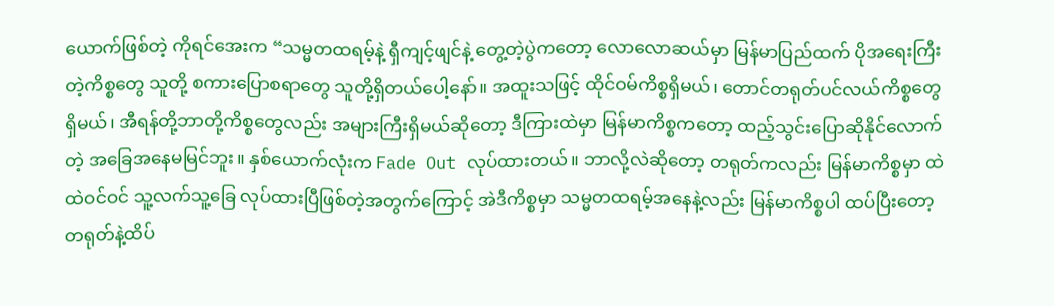ယောက်ဖြစ်တဲ့ ကိုရင်အေးက “သမ္မတထရမ့်နဲ့ ရှီကျင့်ဖျင်နဲ့ တွေ့တဲ့ပွဲကတော့ လောလောဆယ်မှာ မြန်မာပြည်ထက် ပိုအရေးကြီးတဲ့ကိစ္စတွေ သူတို့ စကားပြောစရာတွေ သူတို့ရှိတယ်ပေါ့နော်။ အထူးသဖြင့် ထိုင်ဝမ်ကိစ္စရှိမယ်၊ တောင်တရုတ်ပင်လယ်ကိစ္စတွေရှိမယ်၊ အီရန်တို့ဘာတို့ကိစ္စတွေလည်း အများကြီးရှိမယ်ဆိုတော့ ဒီကြားထဲမှာ မြန်မာကိစ္စကတော့ ထည့်သွင်းပြောဆိုနိုင်လောက်တဲ့ အခြေအနေမမြင်ဘူး။ နှစ်ယောက်လုံးက Fade Out လုပ်ထားတယ်။ ဘာလို့လဲဆိုတော့ တရုတ်ကလည်း မြန်မာကိစ္စမှာ ထဲထဲဝင်ဝင် သူ့လက်သူ့ခြေ လုပ်ထားပြီဖြစ်တဲ့အတွက်ကြောင့် အဲဒီကိစ္စမှာ သမ္မတထရမ့်အနေနဲ့လည်း မြန်မာကိစ္စပါ ထပ်ပြီးတော့ တရုတ်နဲ့ထိပ်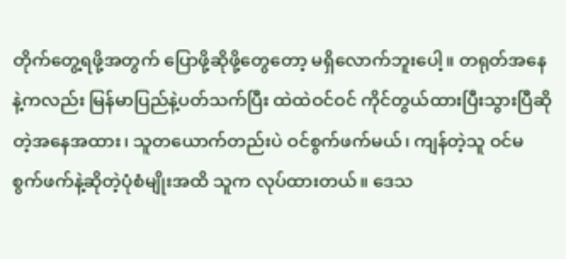တိုက်တွေ့ရဖို့အတွက် ပြောဖို့ဆိုဖို့တွေတော့ မရှိလောက်ဘူးပေါ့။ တရုတ်အနေနဲ့ကလည်း မြန်မာပြည်နဲ့ပတ်သက်ပြီး ထဲထဲဝင်ဝင် ကိုင်တွယ်ထားပြီးသွားပြီဆိုတဲ့အနေအထား၊ သူတယောက်တည်းပဲ ဝင်စွက်ဖက်မယ်၊ ကျန်တဲ့သူ ဝင်မစွက်ဖက်နဲ့ဆိုတဲ့ပုံစံမျိုးအထိ သူက လုပ်ထားတယ်။ ဒေသ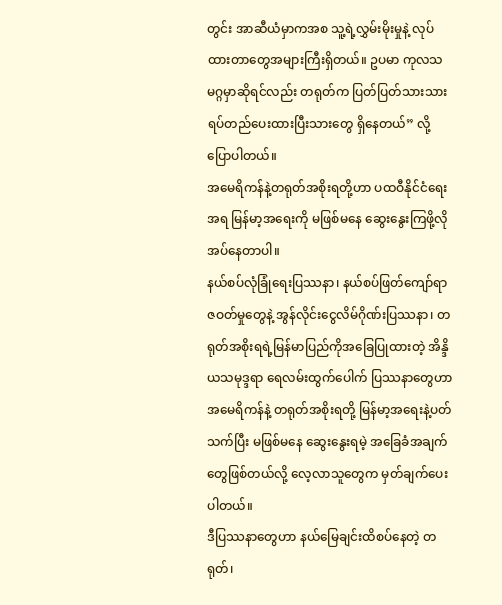တွင်း အာဆီယံမှာကအစ သူ့ရဲ့လွှမ်းမိုးမှုနဲ့ လုပ်ထားတာတွေအများကြီးရှိတယ်။ ဥပမာ ကုလသမဂ္ဂမှာဆိုရင်လည်း တရုတ်က ပြတ်ပြတ်သားသား ရပ်တည်ပေးထားပြီးသားတွေ ရှိနေတယ်” လို့ ပြောပါတယ်။
အမေရိကန်နဲ့တရုတ်အစိုးရတို့ဟာ ပထဝီနိုင်ငံရေးအရ မြန်မာ့အရေးကို မဖြစ်မနေ ဆွေးနွေးကြဖို့လိုအပ်နေတာပါ။
နယ်စပ်လုံခြုံရေးပြဿနာ၊ နယ်စပ်ဖြတ်ကျော်ရာဇဝတ်မှုတွေနဲ့ အွန်လိုင်းငွေလိမ်ဂိုဏ်းပြဿနာ၊ တရုတ်အစိုးရရဲ့မြန်မာပြည်ကိုအခြေပြုထားတဲ့ အိန္ဒိယသမုဒ္ဒရာ ရေလမ်းထွက်ပေါက် ပြဿနာတွေဟာ အမေရိကန်နဲ့ တရုတ်အစိုးရတို့ မြန်မာ့အရေးနဲ့ပတ်သက်ပြီး မဖြစ်မနေ ဆွေးနွေးရမဲ့ အခြေခံအချက်တွေဖြစ်တယ်လို့ လေ့လာသူတွေက မှတ်ချက်ပေးပါတယ်။
ဒီပြဿနာတွေဟာ နယ်မြေချင်းထိစပ်နေတဲ့ တရုတ်၊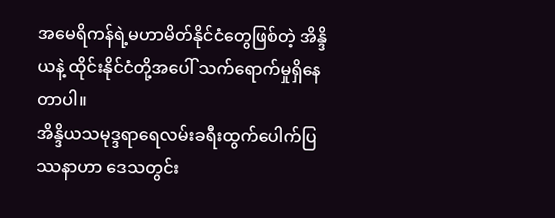အမေရိကန်ရဲ့မဟာမိတ်နိုင်ငံတွေဖြစ်တဲ့ အိန္ဒိယနဲ့ ထိုင်းနိုင်ငံတို့အပေါ် သက်ရောက်မှုရှိနေတာပါ။
အိန္ဒိယသမုဒ္ဒရာရေလမ်းခရီးထွက်ပေါက်ပြဿနာဟာ ဒေသတွင်း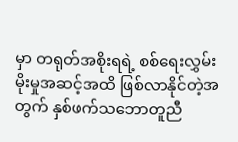မှာ တရုတ်အစိုးရရဲ့ စစ်ရေးလွှမ်းမိုးမှုအဆင့်အထိ ဖြစ်လာနိုင်တဲ့အတွက် နှစ်ဖက်သဘောတူညီ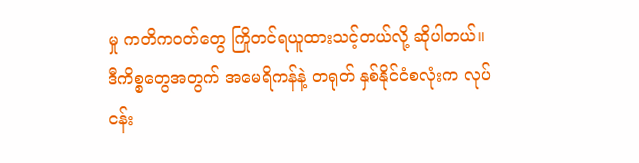မှု ကတိကဝတ်တွေ ကြိုတင်ရယူထားသင့်တယ်လို့ ဆိုပါတယ်။
ဒီကိစ္စတွေအတွက် အမေရိကန်နဲ့ တရုတ် နှစ်နိုင်ငံစလုံးက လုပ်ငန်း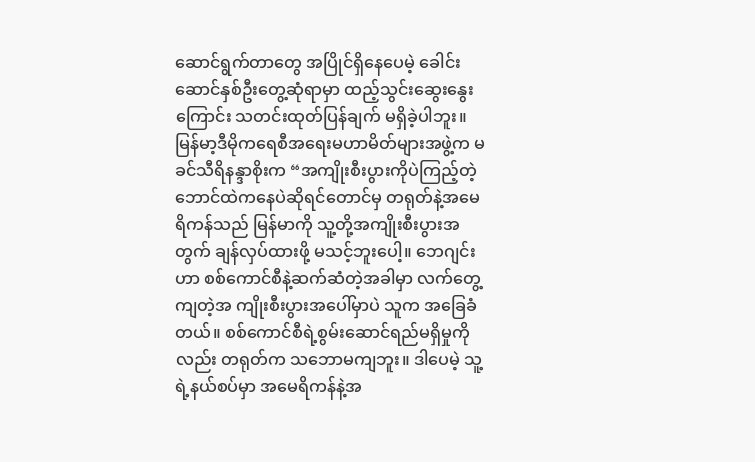ဆောင်ရွက်တာတွေ အပြိုင်ရှိနေပေမဲ့ ခေါင်းဆောင်နှစ်ဦးတွေ့ဆုံရာမှာ ထည့်သွင်းဆွေးနွေးကြောင်း သတင်းထုတ်ပြန်ချက် မရှိခဲ့ပါဘူး။
မြန်မာ့ဒီမိုကရေစီအရေးမဟာမိတ်များအဖွဲ့က မခင်သီရိနန္ဒာစိုးက “အကျိုးစီးပွားကိုပဲကြည့်တဲ့ ဘောင်ထဲကနေပဲဆိုရင်တောင်မှ တရုတ်နဲ့အမေရိကန်သည် မြန်မာကို သူ့တို့အကျိုးစီးပွားအတွက် ချန်လှပ်ထားဖို့ မသင့်ဘူးပေါ့။ ဘေဂျင်းဟာ စစ်ကောင်စီနဲ့ဆက်ဆံတဲ့အခါမှာ လက်တွေ့ကျတဲ့အ ကျိုးစီးပွားအပေါ်မှာပဲ သူက အခြေခံတယ်။ စစ်ကောင်စီရဲ့စွမ်းဆောင်ရည်မရှိမှုကိုလည်း တရုတ်က သဘောမကျဘူး။ ဒါပေမဲ့ သူ့ရဲ့နယ်စပ်မှာ အမေရိကန်နဲ့အ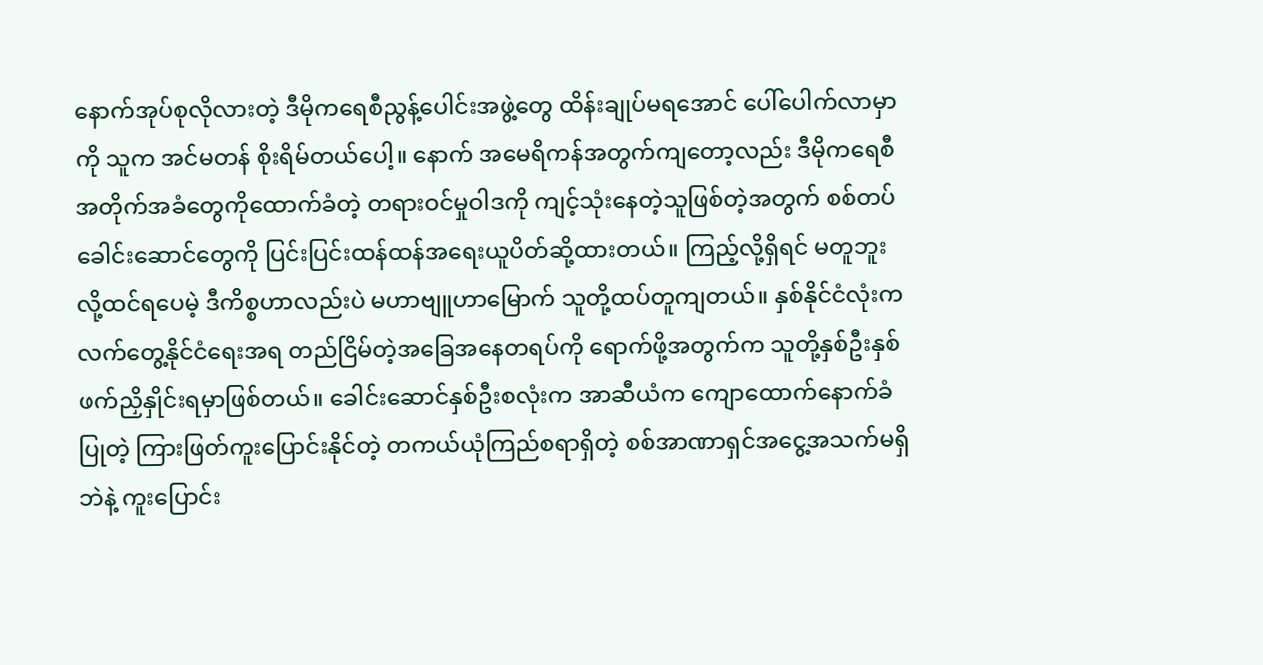နောက်အုပ်စုလိုလားတဲ့ ဒီမိုကရေစီညွန့်ပေါင်းအဖွဲ့တွေ ထိန်းချုပ်မရအောင် ပေါ်ပေါက်လာမှာကို သူက အင်မတန် စိုးရိမ်တယ်ပေါ့။ နောက် အမေရိကန်အတွက်ကျတော့လည်း ဒီမိုကရေစီ အတိုက်အခံတွေကိုထောက်ခံတဲ့ တရားဝင်မှုဝါဒကို ကျင့်သုံးနေတဲ့သူဖြစ်တဲ့အတွက် စစ်တပ်ခေါင်းဆောင်တွေကို ပြင်းပြင်းထန်ထန်အရေးယူပိတ်ဆို့ထားတယ်။ ကြည့်လို့ရှိရင် မတူဘူးလို့ထင်ရပေမဲ့ ဒီကိစ္စဟာလည်းပဲ မဟာဗျူဟာမြောက် သူတို့ထပ်တူကျတယ်။ နှစ်နိုင်ငံလုံးက လက်တွေ့နိုင်ငံရေးအရ တည်ငြိမ်တဲ့အခြေအနေတရပ်ကို ရောက်ဖို့အတွက်က သူတို့နှစ်ဦးနှစ်ဖက်ညှိနှိုင်းရမှာဖြစ်တယ်။ ခေါင်းဆောင်နှစ်ဦးစလုံးက အာဆီယံက ကျောထောက်နောက်ခံပြုတဲ့ ကြားဖြတ်ကူးပြောင်းနိုင်တဲ့ တကယ်ယုံကြည်စရာရှိတဲ့ စစ်အာဏာရှင်အငွေ့အသက်မရှိဘဲနဲ့ ကူးပြောင်း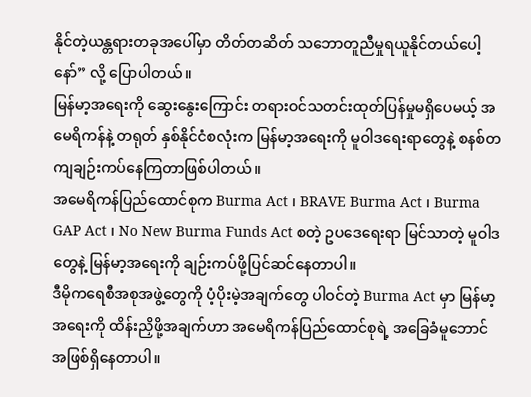နိုင်တဲ့ယန္တရားတခုအပေါ်မှာ တိတ်တဆိတ် သဘောတူညီမှုရယူနိုင်တယ်ပေါ့နော်” လို့ ပြောပါတယ်။
မြန်မာ့အရေးကို ဆွေးနွေးကြောင်း တရားဝင်သတင်းထုတ်ပြန်မှုမရှိပေမယ့် အမေရိကန်နဲ့ တရုတ် နှစ်နိုင်ငံစလုံးက မြန်မာ့အရေးကို မူဝါဒရေးရာတွေနဲ့ စနစ်တကျချဉ်းကပ်နေကြတာဖြစ်ပါတယ်။
အမေရိကန်ပြည်ထောင်စုက Burma Act ၊ BRAVE Burma Act ၊ Burma GAP Act ၊ No New Burma Funds Act စတဲ့ ဥပဒေရေးရာ မြင်သာတဲ့ မူဝါဒတွေနဲ့ မြန်မာ့အရေးကို ချဉ်းကပ်ဖို့ပြင်ဆင်နေတာပါ။
ဒီမိုကရေစီအစုအဖွဲ့တွေကို ပံ့ပိုးမဲ့အချက်တွေ ပါဝင်တဲ့ Burma Act မှာ မြန်မာ့အရေးကို ထိန်းညှိဖို့အချက်ဟာ အမေရိကန်ပြည်ထောင်စုရဲ့ အခြေခံမူဘောင်အဖြစ်ရှိနေတာပါ။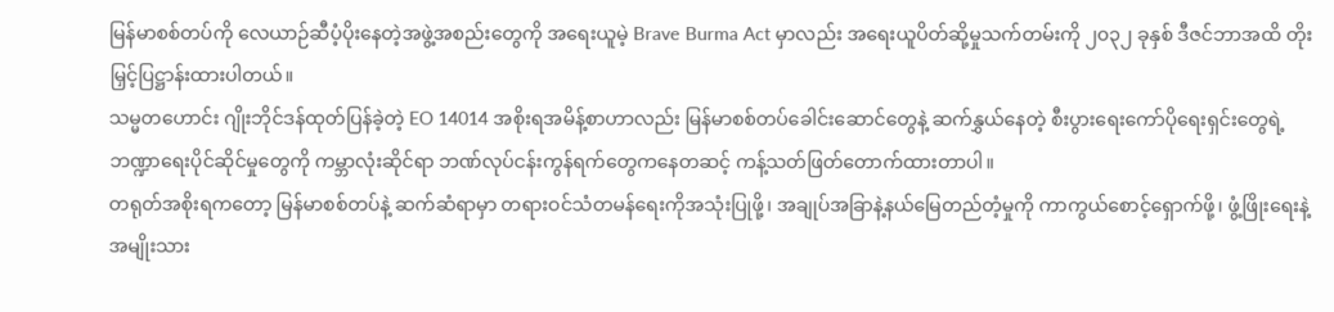မြန်မာစစ်တပ်ကို လေယာဉ်ဆီပံ့ပိုးနေတဲ့အဖွဲ့အစည်းတွေကို အရေးယူမဲ့ Brave Burma Act မှာလည်း အရေးယူပိတ်ဆို့မှုသက်တမ်းကို ၂၀၃၂ ခုနှစ် ဒီဇင်ဘာအထိ တိုးမြှင့်ပြဋ္ဌာန်းထားပါတယ်။
သမ္မတဟောင်း ဂျိုးဘိုင်ဒန်ထုတ်ပြန်ခဲ့တဲ့ EO 14014 အစိုးရအမိန့်စာဟာလည်း မြန်မာစစ်တပ်ခေါင်းဆောင်တွေနဲ့ ဆက်နွှယ်နေတဲ့ စီးပွားရေးကော်ပိုရေးရှင်းတွေရဲ့ ဘဏ္ဍာရေးပိုင်ဆိုင်မှုတွေကို ကမ္ဘာလုံးဆိုင်ရာ ဘဏ်လုပ်ငန်းကွန်ရက်တွေကနေတဆင့် ကန့်သတ်ဖြတ်တောက်ထားတာပါ။
တရုတ်အစိုးရကတော့ မြန်မာစစ်တပ်နဲ့ ဆက်ဆံရာမှာ တရားဝင်သံတမန်ရေးကိုအသုံးပြုဖို့၊ အချုပ်အခြာနဲ့နယ်မြေတည်တံ့မှုကို ကာကွယ်စောင့်ရှောက်ဖို့၊ ဖွံ့ဖြိုးရေးနဲ့ အမျိုးသား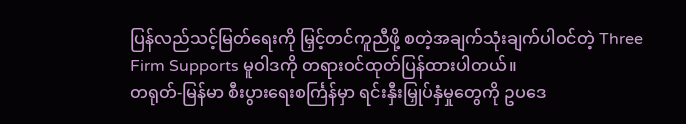ပြန်လည်သင့်မြတ်ရေးကို မြှင့်တင်ကူညီဖို့ စတဲ့အချက်သုံးချက်ပါဝင်တဲ့ Three Firm Supports မူဝါဒကို တရားဝင်ထုတ်ပြန်ထားပါတယ်။
တရုတ်-မြန်မာ စီးပွားရေးစင်္ကြန်မှာ ရင်းနှီးမြှုပ်နှံမှုတွေကို ဥပဒေ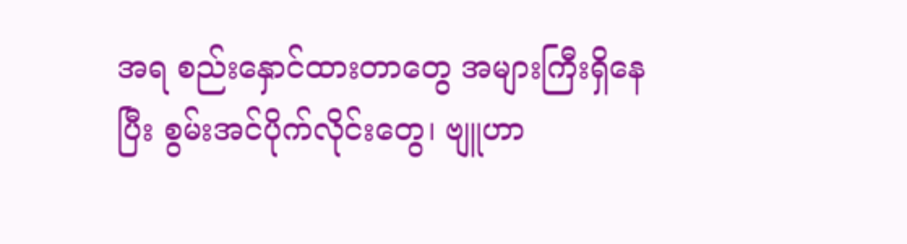အရ စည်းနှောင်ထားတာတွေ အများကြီးရှိနေပြီး စွမ်းအင်ပိုက်လိုင်းတွေ၊ ဗျူဟာ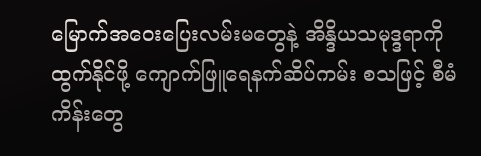မြောက်အဝေးပြေးလမ်းမတွေနဲ့ အိန္ဒိယသမုဒ္ဒရာကိုထွက်နိုင်ဖို့ ကျောက်ဖြူရေနက်ဆိပ်ကမ်း စသဖြင့် စီမံကိန်းတွေ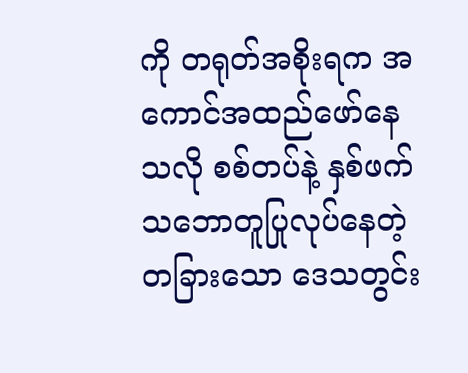ကို တရုတ်အစိုးရက အကောင်အထည်ဖော်နေသလို စစ်တပ်နဲ့ နှစ်ဖက်သဘောတူပြုလုပ်နေတဲ့ တခြားသော ဒေသတွင်း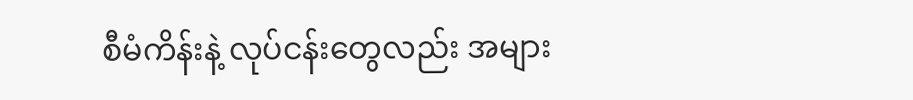စီမံကိန်းနဲ့ လုပ်ငန်းတွေလည်း အများ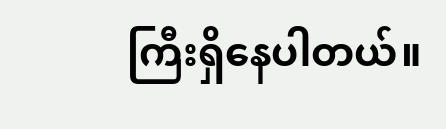ကြီးရှိနေပါတယ်။